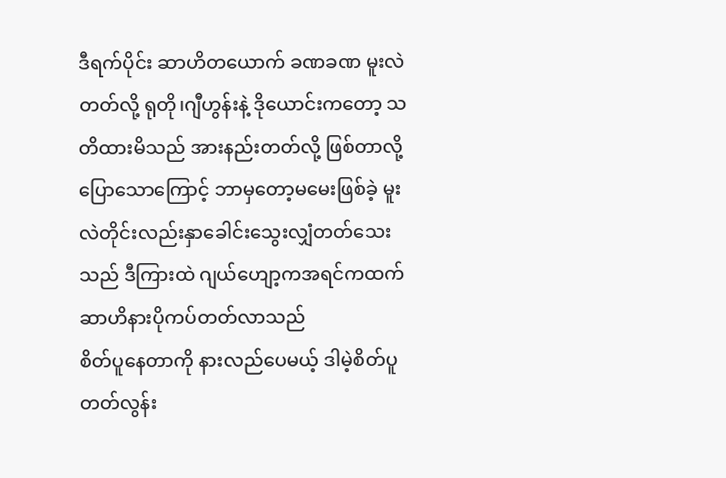ဒီရက်ပိုင်း ဆာဟိတယောက် ခဏခဏ မူးလဲတတ်လို့ ရုတို၊ဂျီဟွန်းနဲ့ ဒိုယောင်းကတော့ သတိထားမိသည် အားနည်းတတ်လို့ ဖြစ်တာလို့ပြောသောကြောင့် ဘာမှတော့မမေးဖြစ်ခဲ့ မူးလဲတိုင်းလည်းနှာခေါင်းသွေးလျှံတတ်သေးသည် ဒီကြားထဲ ဂျယ်ဟျော့ကအရင်ကထက် ဆာဟိနားပိုကပ်တတ်လာသည်
စိတ်ပူနေတာကို နားလည်ပေမယ့် ဒါမဲ့စိတ်ပူတတ်လွန်း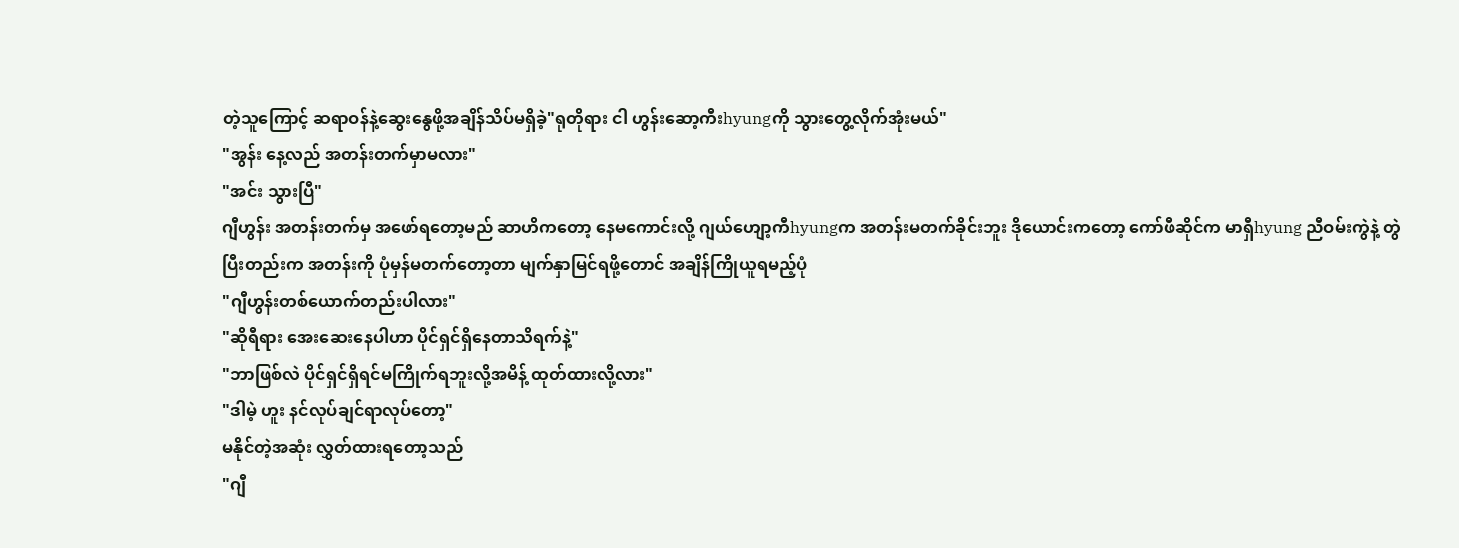တဲ့သူကြောင့် ဆရာဝန်နဲ့ဆွေးနွေဖို့အချိန်သိပ်မရှိခဲ့"ရုတိုရား ငါ ဟွန်းဆော့ကီးhyungကို သွားတွေ့လိုက်အုံးမယ်"
"အွန်း နေ့လည် အတန်းတက်မှာမလား"
"အင်း သွားပြီ"
ဂျီဟွန်း အတန်းတက်မှ အဖော်ရတော့မည် ဆာဟိကတော့ နေမကောင်းလို့ ဂျယ်ဟျော့ကီhyungက အတန်းမတက်ခိုင်းဘူး ဒိုယောင်းကတော့ ကော်ဖီဆိုင်က မာရှီhyung ညီဝမ်းကွဲနဲ့ တွဲပြီးတည်းက အတန်းကို ပုံမှန်မတက်တော့တာ မျက်နှာမြင်ရဖို့တောင် အချိန်ကြိုယူရမည့်ပုံ
"ဂျီဟွန်းတစ်ယောက်တည်းပါလား"
"ဆိုရီရား အေးဆေးနေပါဟာ ပိုင်ရှင်ရှိနေတာသိရက်နဲ့"
"ဘာဖြစ်လဲ ပိုင်ရှင်ရှိရင်မကြိုက်ရဘူးလို့အမိန့် ထုတ်ထားလို့လား"
"ဒါမဲ့ ဟူး နင်လုပ်ချင်ရာလုပ်တော့"
မနိုင်တဲ့အဆုံး လွှတ်ထားရတော့သည်
"ဂျီ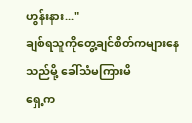ဟွန်းနား..."
ချစ်ရသူကိုတွေ့ချင်စိတ်ကများနေသည်မို့ ခေါ်သံမကြားမိ
ရှေ့က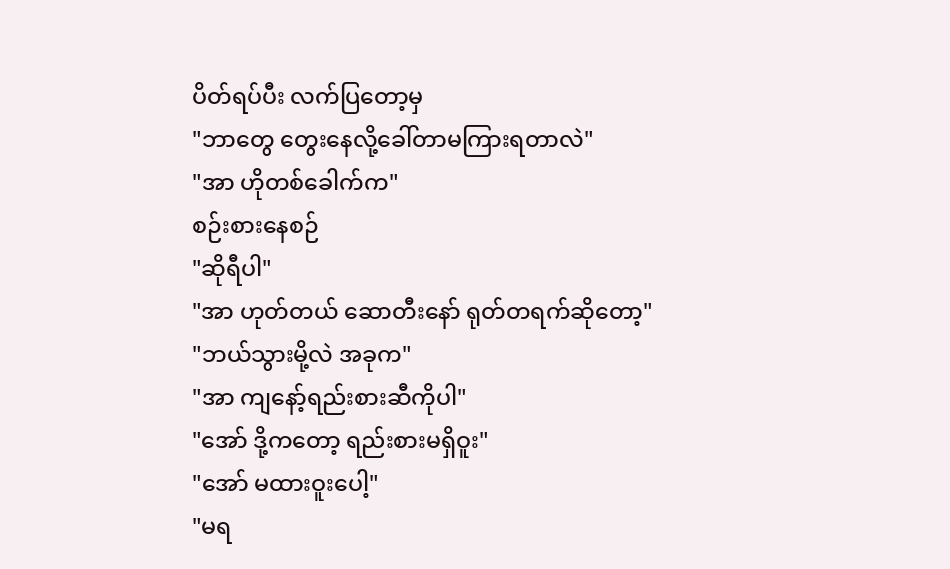ပိတ်ရပ်ပီး လက်ပြတော့မှ
"ဘာတွေ တွေးနေလို့ခေါ်တာမကြားရတာလဲ"
"အာ ဟိုတစ်ခေါက်က"
စဉ်းစားနေစဉ်
"ဆိုရီပါ"
"အာ ဟုတ်တယ် ဆောတီးနော် ရုတ်တရက်ဆိုတော့"
"ဘယ်သွားမို့လဲ အခုက"
"အာ ကျနော့်ရည်းစားဆီကိုပါ"
"အော် ဒို့ကတော့ ရည်းစားမရှိဝူး"
"အော် မထားဝူးပေါ့"
"မရ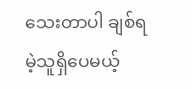သေးတာပါ ချစ်ရမဲ့သူရှိပေမယ့်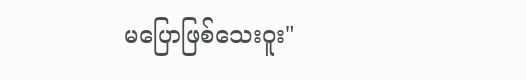မပြောဖြစ်သေးဝူး"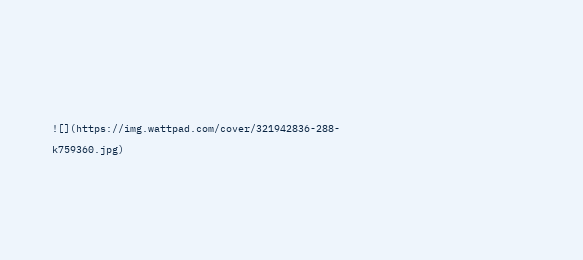![](https://img.wattpad.com/cover/321942836-288-k759360.jpg)